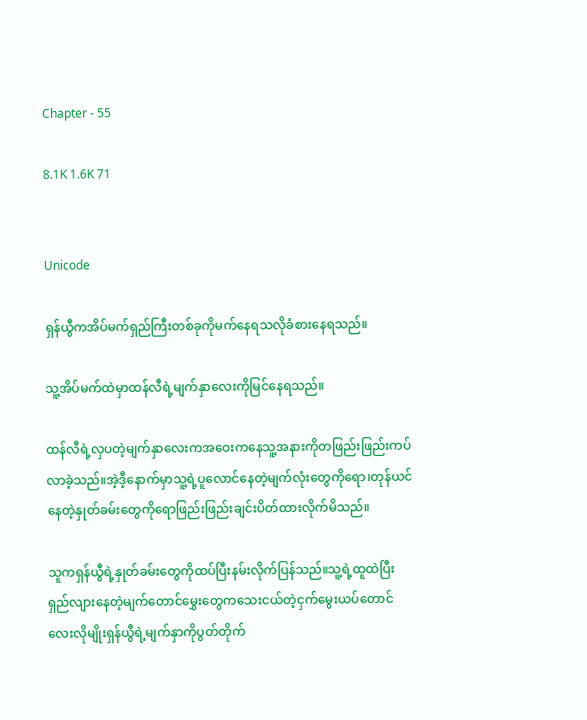Chapter - 55

8.1K 1.6K 71


Unicode

ရှန်ယွီကအိပ်မက်ရှည်ကြီးတစ်ခုကိုမက်နေရသလိုခံစားနေရသည်။

သူ့အိပ်မက်ထဲမှာထန်လီရဲ့မျက်နှာလေးကိုမြင်နေရသည်။

ထန်လီရဲ့လှပတဲ့မျက်နှာလေးကအဝေးကနေသူ့အနားကိုတဖြည်းဖြည်းကပ်လာခဲ့သည်။အဲ့ဒီ့နောက်မှာသူ့ရဲ့ပူလောင်နေတဲ့မျက်လုံးတွေကိုရော၊တုန်ယင်နေတဲ့နှုတ်ခမ်းတွေကိုရောဖြည်းဖြည်းချင်းပိတ်ထားလိုက်မိသည်။

သူကရှန်ယွီရဲ့နှုတ်ခမ်းတွေကိုထပ်ပြီးနမ်းလိုက်ပြန်သည်။သူ့ရဲ့ထူထဲပြီးရှည်လျားနေတဲ့မျက်တောင်မွှေးတွေက‌သေးငယ်တဲ့ငှက်မွေးယပ်တောင်လေးလိုမျိုးရှန်ယွီရဲ့မျက်နှာကိုပွတ်တိုက်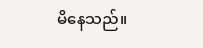မိနေသည်။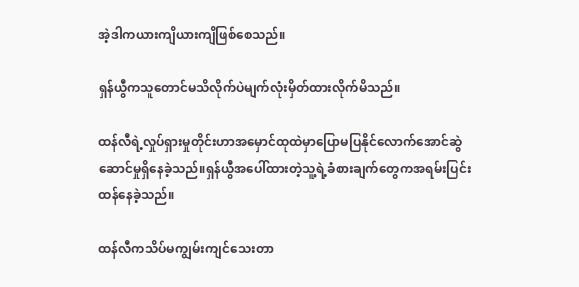အဲ့ဒါကယားကျိယားကျိဖြစ်စေသည်။

ရှန်ယွီကသူတောင်မသိလိုက်ပဲမျက်လုံးမှိတ်ထားလိုက်မိသည်။

ထန်လီရဲ့လှုပ်ရှားမှုတိုင်းဟာအမှောင်ထုထဲမှာပြောမပြနိုင်လောက်အောင်ဆွဲဆောင်မှုရှိနေခဲ့သည်။ရှန်ယွီအပေါ်ထားတဲ့သူ့ရဲ့ခံစားချက်တွေကအရမ်းပြင်းထန်နေခဲ့သည်။

ထန်လီကသိပ်မကျွမ်း‌ကျင်သေးတာ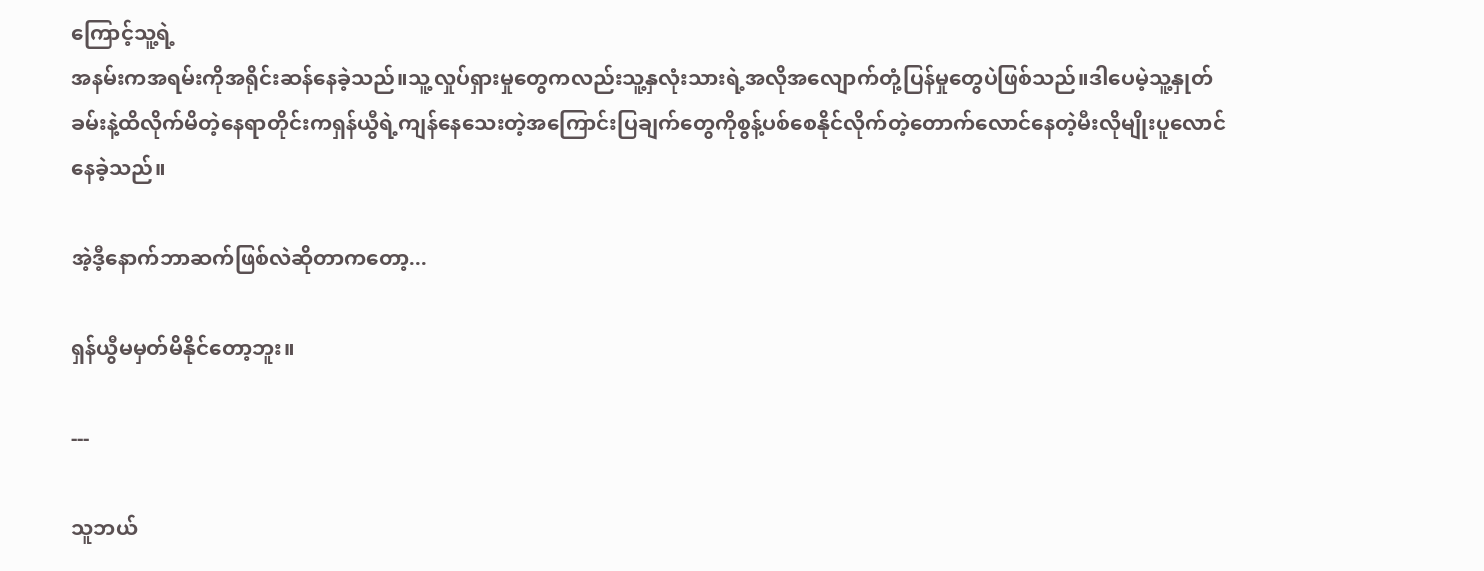ကြောင့်သူ့ရဲ့
အနမ်းကအရမ်းကိုအရိုင်းဆန်နေခဲ့သည်။သူ့လှုပ်ရှားမှုတွေကလည်းသူ့နှလုံးသားရဲ့အလိုအလျောက်တုံ့ပြန်မှုတွေပဲဖြစ်သည်။ဒါပေမဲ့သူ့နှုတ်ခမ်းနဲ့ထိလိုက်မိတဲ့နေရာတိုင်းကရှန်ယွီရဲ့ကျန်နေသေးတဲ့အကြောင်းပြချက်တွေကိုစွန့်ပစ်စေနိုင်လိုက်တဲ့တောက်လောင်နေတဲ့မီးလိုမျိုးပူလောင်နေခဲ့သည်။

အဲ့ဒီ့နောက်ဘာဆက်ဖြစ်လဲဆိုတာကတော့...

ရှန်ယွီမမှတ်မိနိုင်တော့ဘူး။

---

သူဘယ်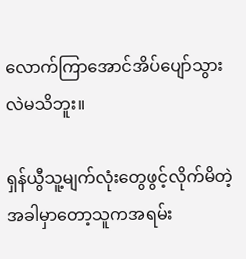လောက်ကြာအောင်အိပ်ပျော်သွားလဲမသိဘူး။

ရှန်ယွီသူ့မျက်လုံးတွေဖွင့်လိုက်မိတဲ့အခါမှာတော့သူကအရမ်း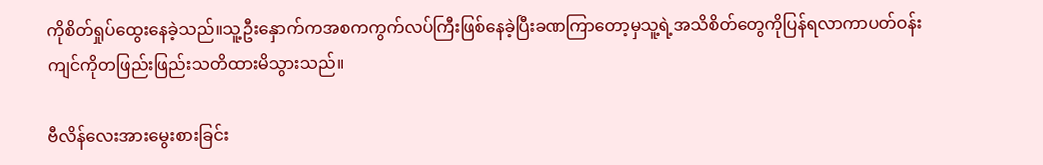ကိုစိတ်ရှုပ်ထွေးနေခဲ့သည်။သူ့ဦးနှောက်ကအစကကွက်လပ်ကြီးဖြစ်နေခဲ့ပြီးခဏကြာတော့မှသူ့ရဲ့အသိစိတ်တွေကိုပြန်ရလာကာပတ်ဝန်းကျင်ကိုတဖြည်းဖြည်းသတိထားမိသွားသည်။

ဗီလိန်လေးအားမွေးစားခြင်း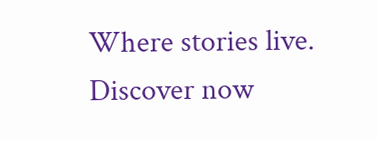Where stories live. Discover now